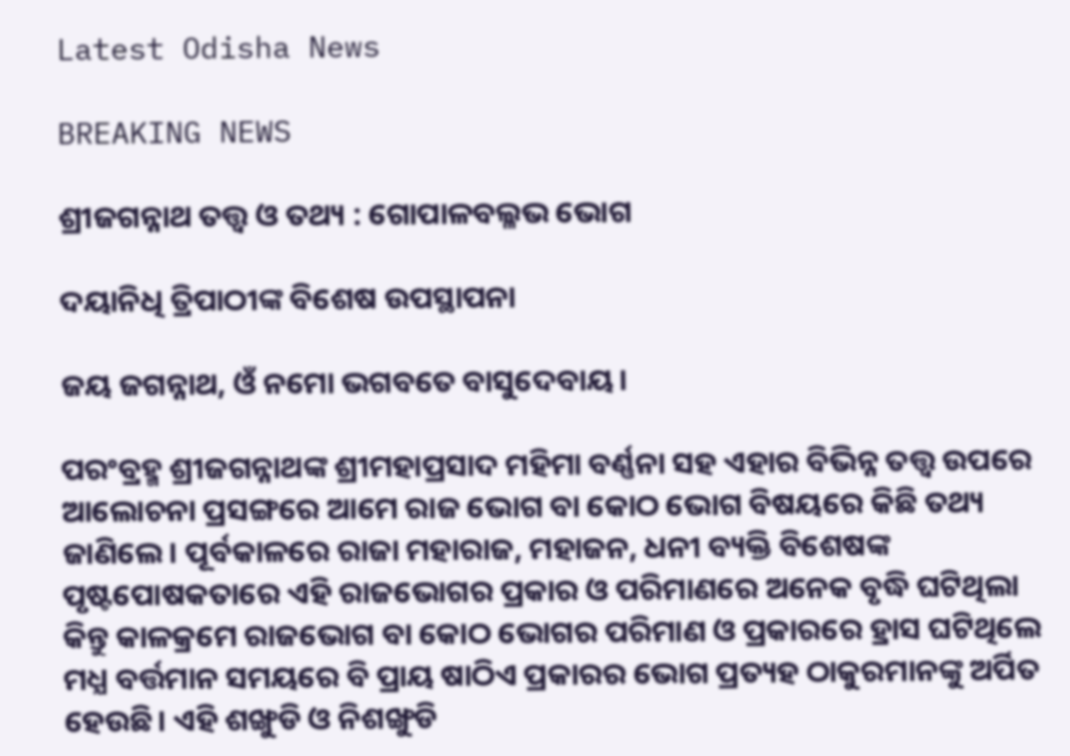Latest Odisha News

BREAKING NEWS

ଶ୍ରୀଜଗନ୍ନାଥ ତତ୍ତ୍ୱ ଓ ତଥ୍ୟ : ଗୋପାଳବଲ୍ଳଭ ଭୋଗ

ଦୟାନିଧି ତ୍ରିପାଠୀଙ୍କ ବିଶେଷ ଉପସ୍ଥାପନା

ଜୟ ଜଗନ୍ନାଥ, ଓଁ ନମୋ ଭଗବତେ ବାସୁଦେବାୟ।

ପରଂବ୍ରହ୍ମ ଶ୍ରୀଜଗନ୍ନାଥଙ୍କ ଶ୍ରୀମହାପ୍ରସାଦ ମହିମା ବର୍ଣ୍ଣନା ସହ ଏହାର ବିଭିନ୍ନ ତତ୍ତ୍ୱ ଉପରେ ଆଲୋଚନା ପ୍ରସଙ୍ଗରେ ଆମେ ରାଜ ଭୋଗ ବା କୋଠ ଭୋଗ ବିଷୟରେ କିଛି ତଥ୍ୟ ଜାଣିଲେ। ପୂର୍ବକାଳରେ ରାଜା ମହାରାଜ, ମହାଜନ, ଧନୀ ବ୍ୟକ୍ତି ବିଶେଷଙ୍କ ପୃଷ୍ଟପୋଷକତାରେ ଏହି ରାଜଭୋଗର ପ୍ରକାର ଓ ପରିମାଣରେ ଅନେକ ବୃଦ୍ଧି ଘଟିଥିଲା କିନ୍ତୁ କାଳକ୍ରମେ ରାଜଭୋଗ ବା କୋଠ ଭୋଗର ପରିମାଣ ଓ ପ୍ରକାରରେ ହ୍ରାସ ଘଟିଥିଲେ ମଧ୍ଯ ବର୍ତ୍ତମାନ ସମୟରେ ବି ପ୍ରାୟ ଷାଠିଏ ପ୍ରକାରର ଭୋଗ ପ୍ରତ୍ୟହ ଠାକୁରମାନଙ୍କୁ ଅର୍ପିତ ହେଉଛି। ଏହି ଶଙ୍ଖୁଡି ଓ ନିଶଙ୍ଖୁଡି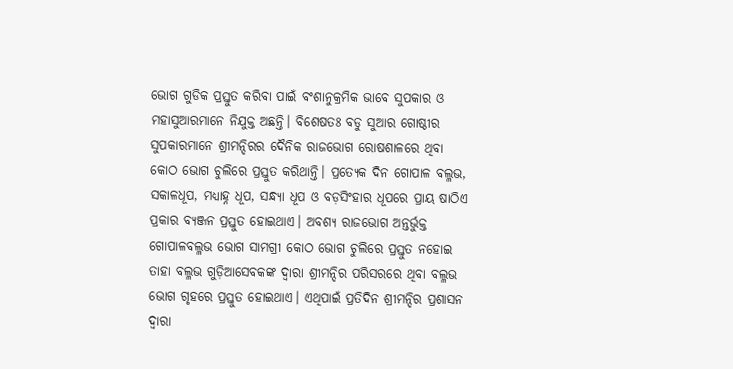ଭୋଗ ଗୁଡିକ ପ୍ରସ୍ତୁତ କରିବା ପାଇଁ ବଂଶାନୁକ୍ରମିକ ଭାବେ ସୁପକାର ଓ ମହାସୁଆରମାନେ ନିଯୁକ୍ତ ଅଛନ୍ତି। ବିଶେଷତଃ ବଡୁ ସୁଆର ଗୋଷ୍ଠୀର ସୁପକାରମାନେ ଶ୍ରୀମନ୍ଦିରର ଦୈନିକ ରାଜଭୋଗ ରୋଷଶାଳରେ ଥିବା କୋଠ ଭୋଗ ଚୁଲିରେ ପ୍ରସ୍ତୁତ କରିଥାନ୍ତି। ପ୍ରତ୍ୟେକ ଦିନ ଗୋପାଳ ବଲ୍ଳଭ, ସକାଳଧୂପ, ମଧ୍ୟାହ୍ନ ଧୂପ, ସନ୍ଧ୍ୟା ଧୂପ ଓ ବଡ଼ସିଂହାର ଧୂପରେ ପ୍ରାୟ ଷାଠିଏ ପ୍ରକାର ବ୍ୟଞ୍ଜନ ପ୍ରସ୍ତୁତ ହୋଇଥାଏ। ଅବଶ୍ୟ ରାଜଭୋଗ ଅନ୍ତର୍ଭୁକ୍ତ ଗୋପାଳବଲ୍ଳଭ ଭୋଗ ସାମଗ୍ରୀ କୋଠ ଭୋଗ ଚୁଲିରେ ପ୍ରସ୍ତୁତ ନହୋଇ ତାହା ବଲ୍ଳଭ ଗୁଡ଼ିଆସେବକଙ୍କ ଦ୍ୱାରା ଶ୍ରୀମନ୍ଦିର ପରିସରରେ ଥିବା ବଲ୍ଳଭ ଭୋଗ ଗୃହରେ ପ୍ରସ୍ତୁତ ହୋଇଥାଏ। ଏଥିପାଇଁ ପ୍ରତିଦିନ ଶ୍ରୀମନ୍ଦିର ପ୍ରଶାସନ ଦ୍ୱାରା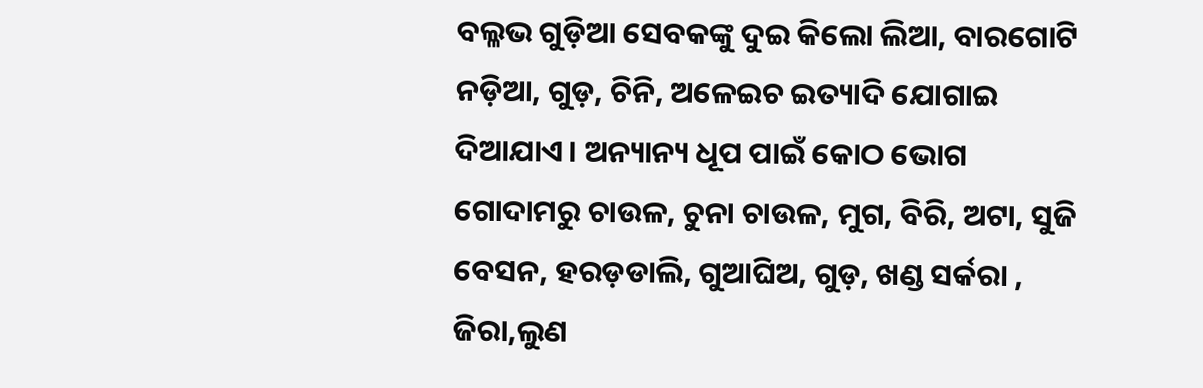ବଲ୍ଳଭ ଗୁଡ଼ିଆ ସେବକଙ୍କୁ ଦୁଇ କିଲୋ ଲିଆ, ବାରଗୋଟି ନଡ଼ିଆ, ଗୁଡ଼, ଚିନି, ଅଳେଇଚ ଇତ୍ୟାଦି ଯୋଗାଇ ଦିଆଯାଏ। ଅନ୍ୟାନ୍ୟ ଧୂପ ପାଇଁ କୋଠ ଭୋଗ ଗୋଦାମରୁ ଚାଉଳ, ଚୁନା ଚାଉଳ, ମୁଗ, ବିରି, ଅଟା, ସୁଜି ବେସନ, ହରଡ଼ଡାଲି, ଗୁଆଘିଅ, ଗୁଡ଼, ଖଣ୍ଡ ସର୍କରା , ଜିରା,ଲୁଣ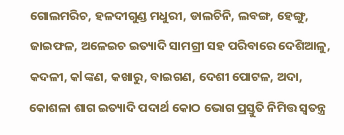ଗୋଲମରିଚ, ହଳଦୀଗୁଣ୍ଡ ମଧୁରୀ, ଡାଲଚିନି, ଲବଙ୍ଗ, ହେଙ୍ଗୁ, ଜାଇଫଳ, ଅଳେଇଚ ଇତ୍ୟାଦି ସାମଗ୍ରୀ ସହ ପରିବାରେ ଦେଶିଆଳୁ, କଦଳୀ, କlଙ୍କଣ, କଖାରୁ, ବାଇଗଣ, ଦେଶୀ ପୋଟଳ, ଅଦା, କୋଶଳା ଶାଗ ଇତ୍ୟାଦି ପଦାର୍ଥ କୋଠ ଭୋଗ ପ୍ରସ୍ତୁତି ନିମିତ୍ତ ସ୍ୱତନ୍ତ୍ର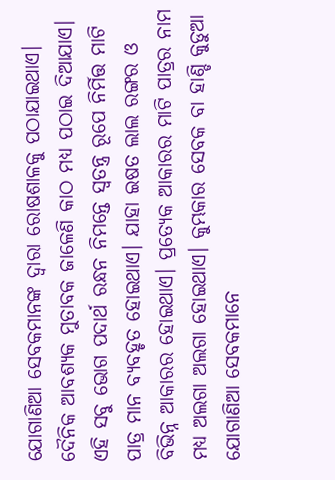ଯୋଗାଣିଆ ସେବକମାନଙ୍କ ଦ୍ୱାରା ରୋଷଶାଳକୁ ପଠାଯାଇଥାଏ। ଦୈନିକ ଆବଶ୍ୟକ ମୁତାବକ ଜାଳେଣି କାଠ ମଧ୍ଯ ପଠାଇ ଦିଆଯାଏ। ଏହି ସବୁ ଭୋଗ ପଦାର୍ଥ ରନ୍ଧନ ନିମନ୍ତେ ସ୍ୱତନ୍ତ୍ର ରୂପେ ନିର୍ମିତ୍ତ ମାଟି ପାତ୍ର ମାନ ବ୍ୟବହୃତ ହୋଇଥାଏ। ଯାହା ଇଷତ ଲାଲ ରଙ୍ଗର ଓ ବିଭିନ୍ନ ଆକାରର ହୋଇଥାଏ। ପ୍ରତ୍ୟେକ ଆକାରର ମାଟି ପାତ୍ରର ନାମ ମଧ୍ଯ ଅଲଗା ଅଲଗା ହୋଇଥାଏ। କୁମ୍ଭକାର ସେବକ ବା ହାଣ୍ଡି କୁଡୁଆ ଯୋଗାଣିଆ ସେବକମାନେ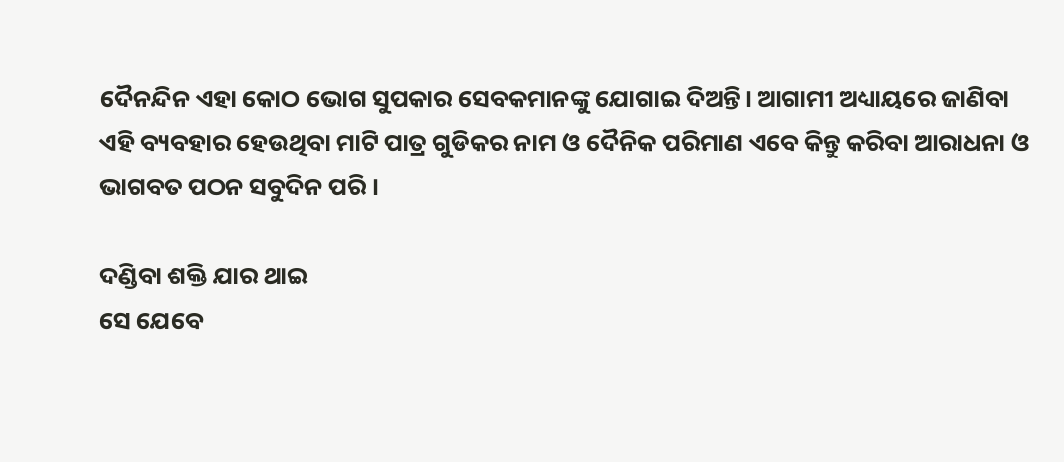ଦୈନନ୍ଦିନ ଏହା କୋଠ ଭୋଗ ସୁପକାର ସେବକମାନଙ୍କୁ ଯୋଗାଇ ଦିଅନ୍ତି। ଆଗାମୀ ଅଧ୍ୟାୟରେ ଜାଣିବା ଏହି ବ୍ୟବହାର ହେଉଥିବା ମାଟି ପାତ୍ର ଗୁଡିକର ନାମ ଓ ଦୈନିକ ପରିମାଣ ଏବେ କିନ୍ତୁ କରିବା ଆରାଧନା ଓ ଭାଗବତ ପଠନ ସବୁଦିନ ପରି ।

ଦଣ୍ଡିବା ଶକ୍ତି ଯାର ଥାଇ
ସେ ଯେବେ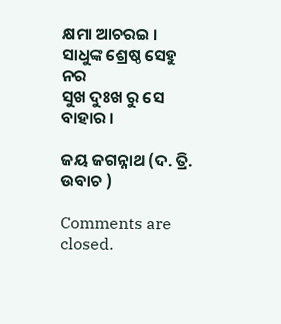କ୍ଷମା ଆଚରଇ ।
ସାଧୁଙ୍କ ଶ୍ରେଷ୍ଠ ସେହୁ ନର
ସୁଖ ଦୁଃଖ ରୁ ସେ ବାହାର ।

ଜୟ ଜଗନ୍ନାଥ (ଦ. ତ୍ରି. ଉବାଚ )

Comments are closed.